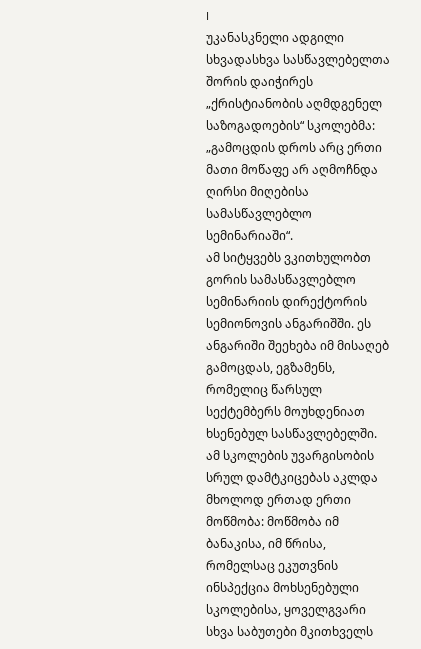I
უკანასკნელი ადგილი სხვადასხვა სასწავლებელთა შორის დაიჭირეს „ქრისტიანობის აღმდგენელ საზოგადოების“ სკოლებმა: „გამოცდის დროს არც ერთი მათი მოწაფე არ აღმოჩნდა ღირსი მიღებისა სამასწავლებლო სემინარიაში“.
ამ სიტყვებს ვკითხულობთ გორის სამასწავლებლო სემინარიის დირექტორის სემიონოვის ანგარიშში. ეს ანგარიში შეეხება იმ მისაღებ გამოცდას, ეგზამენს, რომელიც წარსულ სექტემბერს მოუხდენიათ ხსენებულ სასწავლებელში.
ამ სკოლების უვარგისობის სრულ დამტკიცებას აკლდა მხოლოდ ერთად ერთი მოწმობა: მოწმობა იმ ბანაკისა, იმ წრისა, რომელსაც ეკუთვნის ინსპექცია მოხსენებული სკოლებისა, ყოველგვარი სხვა საბუთები მკითხველს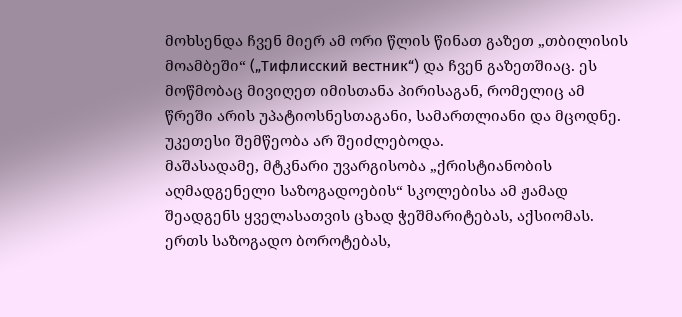მოხსენდა ჩვენ მიერ ამ ორი წლის წინათ გაზეთ „თბილისის მოამბეში“ („Тифлисский вестник“) და ჩვენ გაზეთშიაც. ეს მოწმობაც მივიღეთ იმისთანა პირისაგან, რომელიც ამ წრეში არის უპატიოსნესთაგანი, სამართლიანი და მცოდნე. უკეთესი შემწეობა არ შეიძლებოდა.
მაშასადამე, მტკნარი უვარგისობა „ქრისტიანობის აღმადგენელი საზოგადოების“ სკოლებისა ამ ჟამად შეადგენს ყველასათვის ცხად ჭეშმარიტებას, აქსიომას. ერთს საზოგადო ბოროტებას,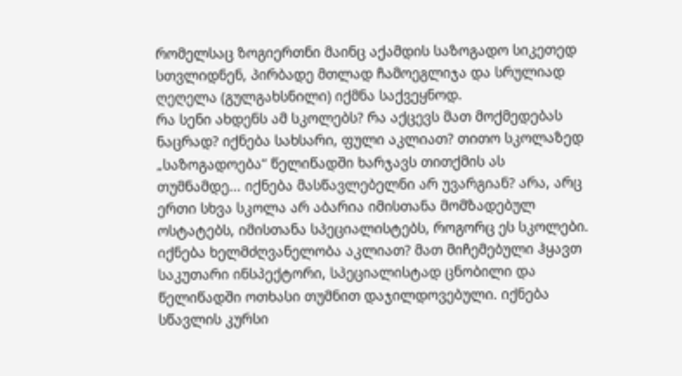რომელსაც ზოგიერთნი მაინც აქამდის საზოგადო სიკეთედ სთვლიდნენ, პირბადე მთლად ჩამოეგლიჯა და სრულიად ღეღელა (გულგახსნილი) იქმნა საქვეყნოდ.
რა სენი ახდენს ამ სკოლებს? რა აქცევს მათ მოქმედებას ნაცრად? იქნება სახსარი, ფული აკლიათ? თითო სკოლაზედ „საზოგადოება“ წელიწადში ხარჯავს თითქმის ას თუმნამდე... იქნება მასწავლებელნი არ უვარგიან? არა, არც ერთი სხვა სკოლა არ აბარია იმისთანა მომზადებულ ოსტატებს, იმისთანა სპეციალისტებს, როგორც ეს სკოლები. იქნება ხელმძღვანელობა აკლიათ? მათ მიჩემებული ჰყავთ საკუთარი ინსპექტორი, სპეციალისტად ცნობილი და წელიწადში ოთხასი თუმნით დაჯილდოვებული. იქნება სწავლის კურსი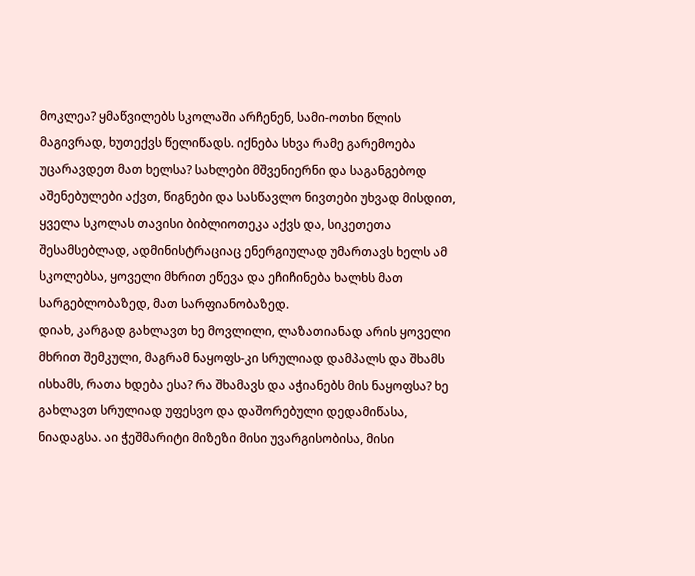მოკლეა? ყმაწვილებს სკოლაში არჩენენ, სამი-ოთხი წლის მაგივრად, ხუთექვს წელიწადს. იქნება სხვა რამე გარემოება უცარავდეთ მათ ხელსა? სახლები მშვენიერნი და საგანგებოდ აშენებულები აქვთ, წიგნები და სასწავლო ნივთები უხვად მისდით, ყველა სკოლას თავისი ბიბლიოთეკა აქვს და, სიკეთეთა შესამსებლად, ადმინისტრაციაც ენერგიულად უმართავს ხელს ამ სკოლებსა, ყოველი მხრით ეწევა და ეჩიჩინება ხალხს მათ სარგებლობაზედ, მათ სარფიანობაზედ.
დიახ, კარგად გახლავთ ხე მოვლილი, ლაზათიანად არის ყოველი მხრით შემკული, მაგრამ ნაყოფს-კი სრულიად დამპალს და შხამს ისხამს, რათა ხდება ესა? რა შხამავს და აჭიანებს მის ნაყოფსა? ხე გახლავთ სრულიად უფესვო და დაშორებული დედამიწასა, ნიადაგსა. აი ჭეშმარიტი მიზეზი მისი უვარგისობისა, მისი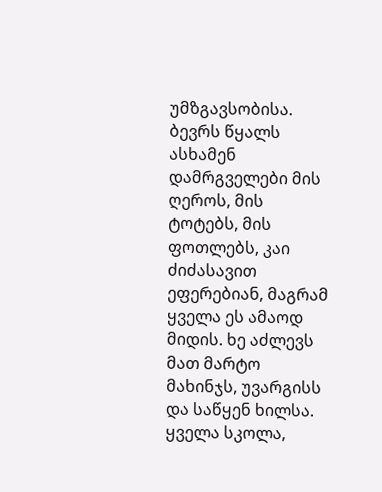უმზგავსობისა. ბევრს წყალს ასხამენ დამრგველები მის ღეროს, მის ტოტებს, მის ფოთლებს, კაი ძიძასავით ეფერებიან, მაგრამ ყველა ეს ამაოდ მიდის. ხე აძლევს მათ მარტო მახინჯს, უვარგისს და საწყენ ხილსა.
ყველა სკოლა,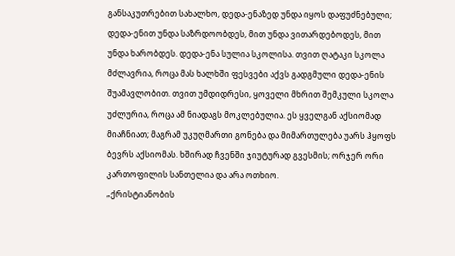განსაკუთრებით სახალხო, დედა-ენაზედ უნდა იყოს დაფუძნებული; დედა-ენით უნდა საზრდოობდეს, მით უნდა ვითარდებოდეს, მით უნდა ხარობდეს. დედა-ენა სულია სკოლისა. თვით ღატაკი სკოლა მძლავრია, როცა მას ხალხში ფესვები აქვს გადგმული დედა-ენის შუამავლობით. თვით უმდიდრესი, ყოველი მხრით შემკული სკოლა უძლურია, როცა ამ ნიადაგს მოკლებულია. ეს ყველგან აქსიომად მიაჩნიათ; მაგრამ უკუღმართი გონება და მიმართულება უარს ჰყოფს ბევრს აქსიომას. ხშირად ჩვენში ჯიუტურად გვესმის; ორჯერ ორი კართოფილის სანთელია და არა ოთხიო.
„ქრისტიანობის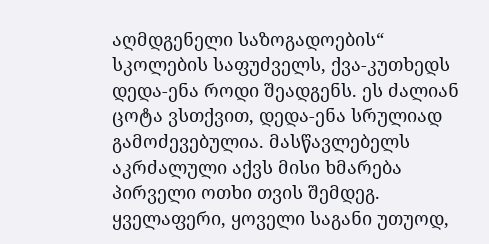აღმდგენელი საზოგადოების“ სკოლების საფუძველს, ქვა-კუთხედს დედა-ენა როდი შეადგენს. ეს ძალიან ცოტა ვსთქვით, დედა-ენა სრულიად გამოძევებულია. მასწავლებელს აკრძალული აქვს მისი ხმარება პირველი ოთხი თვის შემდეგ. ყველაფერი, ყოველი საგანი უთუოდ,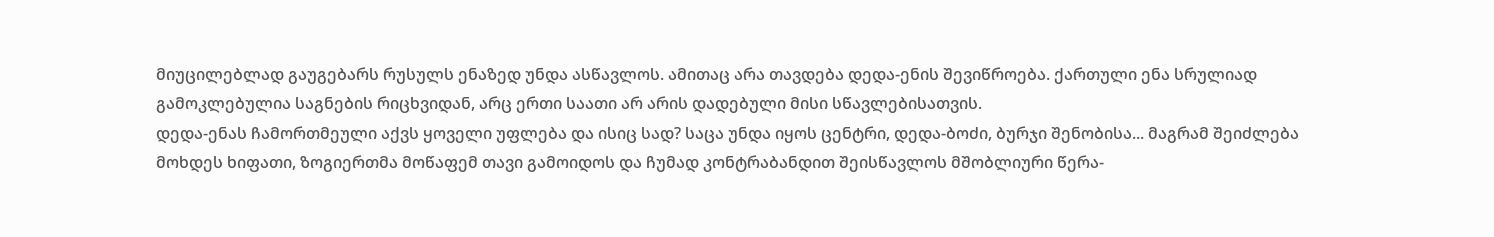მიუცილებლად გაუგებარს რუსულს ენაზედ უნდა ასწავლოს. ამითაც არა თავდება დედა-ენის შევიწროება. ქართული ენა სრულიად გამოკლებულია საგნების რიცხვიდან, არც ერთი საათი არ არის დადებული მისი სწავლებისათვის.
დედა-ენას ჩამორთმეული აქვს ყოველი უფლება და ისიც სად? საცა უნდა იყოს ცენტრი, დედა-ბოძი, ბურჯი შენობისა... მაგრამ შეიძლება მოხდეს ხიფათი, ზოგიერთმა მოწაფემ თავი გამოიდოს და ჩუმად კონტრაბანდით შეისწავლოს მშობლიური წერა-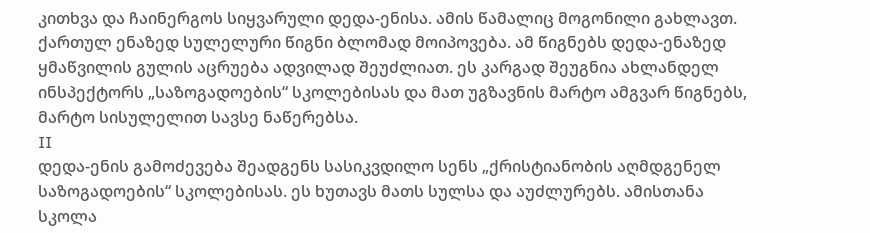კითხვა და ჩაინერგოს სიყვარული დედა-ენისა. ამის წამალიც მოგონილი გახლავთ. ქართულ ენაზედ სულელური წიგნი ბლომად მოიპოვება. ამ წიგნებს დედა-ენაზედ ყმაწვილის გულის აცრუება ადვილად შეუძლიათ. ეს კარგად შეუგნია ახლანდელ ინსპექტორს „საზოგადოების“ სკოლებისას და მათ უგზავნის მარტო ამგვარ წიგნებს, მარტო სისულელით სავსე ნაწერებსა.
II
დედა-ენის გამოძევება შეადგენს სასიკვდილო სენს „ქრისტიანობის აღმდგენელ საზოგადოების“ სკოლებისას. ეს ხუთავს მათს სულსა და აუძლურებს. ამისთანა სკოლა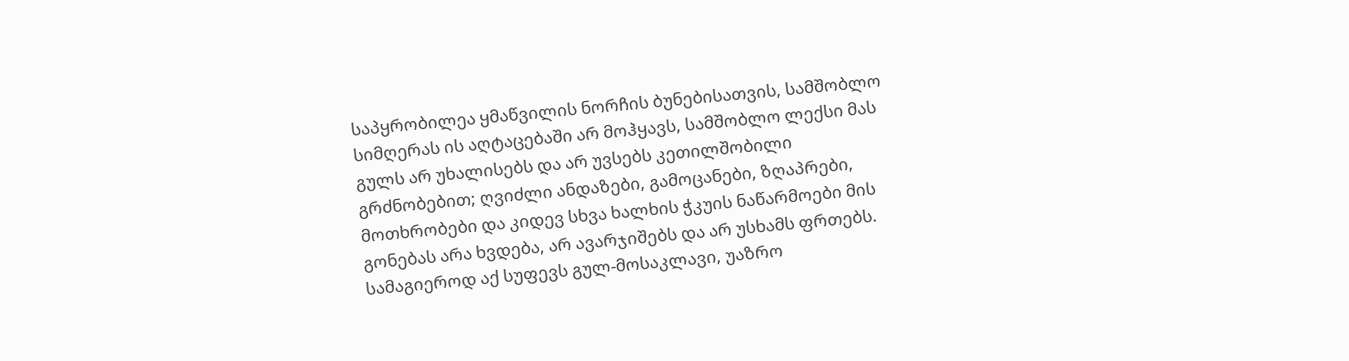საპყრობილეა ყმაწვილის ნორჩის ბუნებისათვის, სამშობლო სიმღერას ის აღტაცებაში არ მოჰყავს, სამშობლო ლექსი მას გულს არ უხალისებს და არ უვსებს კეთილშობილი გრძნობებით; ღვიძლი ანდაზები, გამოცანები, ზღაპრები, მოთხრობები და კიდევ სხვა ხალხის ჭკუის ნაწარმოები მის გონებას არა ხვდება, არ ავარჯიშებს და არ უსხამს ფრთებს. სამაგიეროდ აქ სუფევს გულ-მოსაკლავი, უაზრო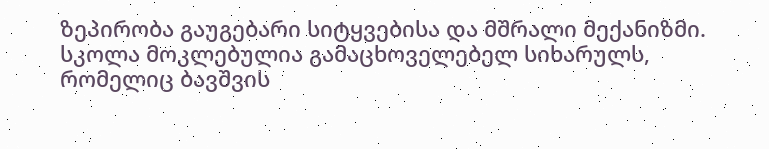ზეპირობა გაუგებარი სიტყვებისა და მშრალი მექანიზმი. სკოლა მოკლებულია გამაცხოველებელ სიხარულს, რომელიც ბავშვის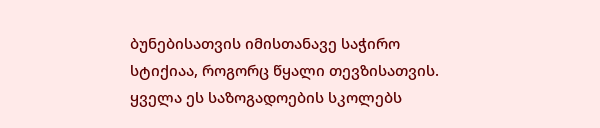ბუნებისათვის იმისთანავე საჭირო სტიქიაა, როგორც წყალი თევზისათვის. ყველა ეს საზოგადოების სკოლებს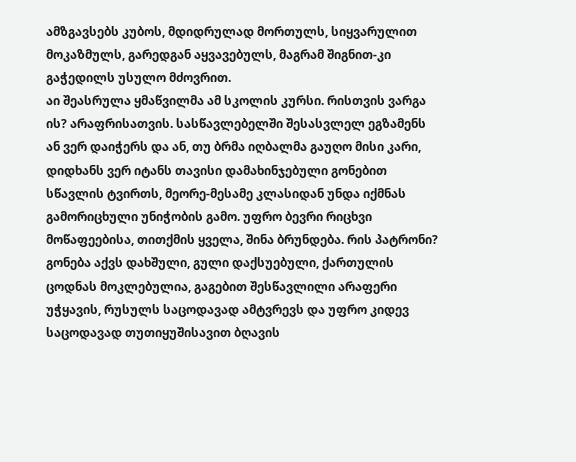ამზგავსებს კუბოს, მდიდრულად მორთულს, სიყვარულით მოკაზმულს, გარედგან აყვავებულს, მაგრამ შიგნით-კი გაჭედილს უსულო მძოვრით.
აი შეასრულა ყმაწვილმა ამ სკოლის კურსი. რისთვის ვარგა ის? არაფრისათვის. სასწავლებელში შესასვლელ ეგზამენს ან ვერ დაიჭერს და ან, თუ ბრმა იღბალმა გაუღო მისი კარი, დიდხანს ვერ იტანს თავისი დამახინჯებული გონებით სწავლის ტვირთს, მეორე-მესამე კლასიდან უნდა იქმნას გამორიცხული უნიჭობის გამო. უფრო ბევრი რიცხვი მოწაფეებისა, თითქმის ყველა, შინა ბრუნდება. რის პატრონი? გონება აქვს დახშული, გული დაქსუებული, ქართულის ცოდნას მოკლებულია, გაგებით შესწავლილი არაფერი უჭყავის, რუსულს საცოდავად ამტვრევს და უფრო კიდევ საცოდავად თუთიყუშისავით ბღავის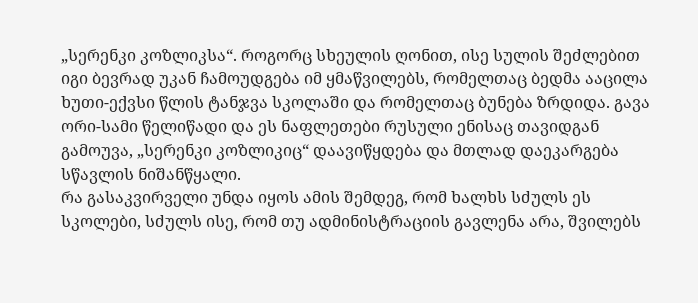„სერენკი კოზლიკსა“. როგორც სხეულის ღონით, ისე სულის შეძლებით იგი ბევრად უკან ჩამოუდგება იმ ყმაწვილებს, რომელთაც ბედმა ააცილა ხუთი-ექვსი წლის ტანჯვა სკოლაში და რომელთაც ბუნება ზრდიდა. გავა ორი-სამი წელიწადი და ეს ნაფლეთები რუსული ენისაც თავიდგან გამოუვა, „სერენკი კოზლიკიც“ დაავიწყდება და მთლად დაეკარგება სწავლის ნიშანწყალი.
რა გასაკვირველი უნდა იყოს ამის შემდეგ, რომ ხალხს სძულს ეს სკოლები, სძულს ისე, რომ თუ ადმინისტრაციის გავლენა არა, შვილებს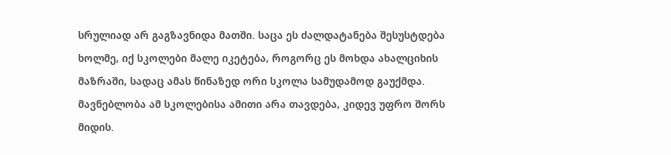სრულიად არ გაგზავნიდა მათში. საცა ეს ძალდატანება შესუსტდება ხოლმე, იქ სკოლები მალე იკეტება, როგორც ეს მოხდა ახალციხის მაზრაში, სადაც ამას წინაზედ ორი სკოლა სამუდამოდ გაუქმდა.
მავნებლობა ამ სკოლებისა ამითი არა თავდება, კიდევ უფრო შორს მიდის.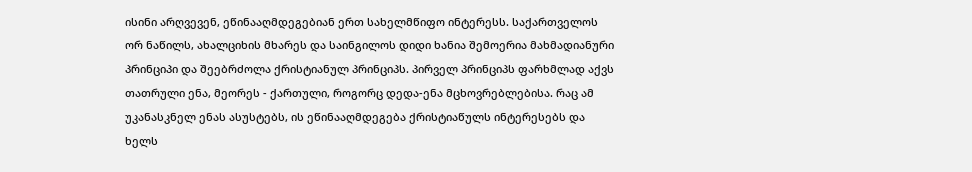ისინი არღვევენ, ეწინააღმდეგებიან ერთ სახელმწიფო ინტერესს. საქართველოს ორ ნაწილს, ახალციხის მხარეს და საინგილოს დიდი ხანია შემოერია მახმადიანური პრინციპი და შეებრძოლა ქრისტიანულ პრინციპს. პირველ პრინციპს ფარხმლად აქვს თათრული ენა, მეორეს - ქართული, როგორც დედა-ენა მცხოვრებლებისა. რაც ამ უკანასკნელ ენას ასუსტებს, ის ეწინააღმდეგება ქრისტიაწულს ინტერესებს და ხელს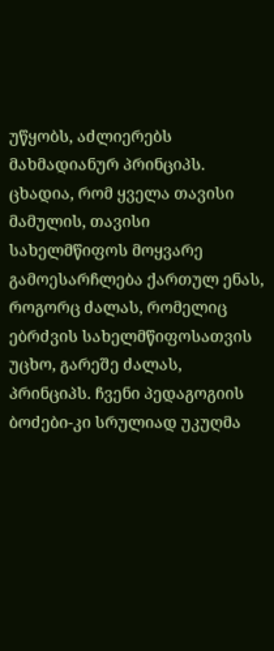უწყობს, აძლიერებს მახმადიანურ პრინციპს. ცხადია, რომ ყველა თავისი მამულის, თავისი სახელმწიფოს მოყვარე გამოესარჩლება ქართულ ენას, როგორც ძალას, რომელიც ებრძვის სახელმწიფოსათვის უცხო, გარეშე ძალას, პრინციპს. ჩვენი პედაგოგიის ბოძები-კი სრულიად უკუღმა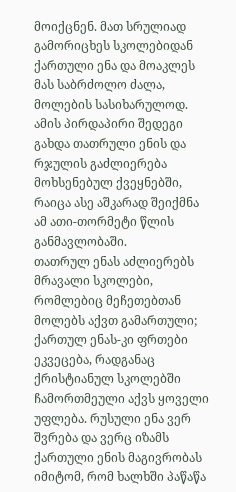მოიქცნენ. მათ სრულიად გამორიცხეს სკოლებიდან ქართული ენა და მოაკლეს მას საბრძოლო ძალა, მოლების სასიხარულოდ. ამის პირდაპირი შედეგი გახდა თათრული ენის და რჯულის გაძლიერება მოხსენებულ ქვეყნებში, რაიცა ასე აშკარად შეიქმნა ამ ათი-თორმეტი წლის განმავლობაში.
თათრულ ენას აძლიერებს მრავალი სკოლები, რომლებიც მეჩეთებთან მოლებს აქვთ გამართული; ქართულ ენას-კი ფრთები ეკვეცება, რადგანაც ქრისტიანულ სკოლებში ჩამორთმეული აქვს ყოველი უფლება. რუსული ენა ვერ შვრება და ვერც იზამს ქართული ენის მაგივრობას იმიტომ, რომ ხალხში პაწაწა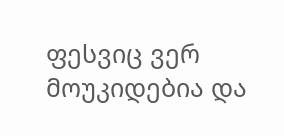ფესვიც ვერ მოუკიდებია და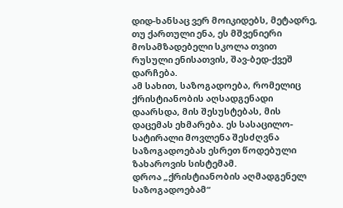დიდ-ხანსაც ვერ მოიკიდებს, მეტადრე, თუ ქართული ენა, ეს მშვენიერი მოსამზადებელი სკოლა თვით რუსული ენისათვის, შავ-ბედ-ქვეშ დარჩება.
ამ სახით, საზოგადოება, რომელიც ქრისტიანობის აღსადგენადი დაარსდა, მის შესუსტებას, მის დაცემას ეხმარება. ეს სასაცილო-სატირალი მოვლენა შესძღვნა საზოგადოებას ესრეთ წოდებული ზახაროვის სისტემამ.
დროა „ქრისტიანობის აღმადგენელ საზოგადოებამ“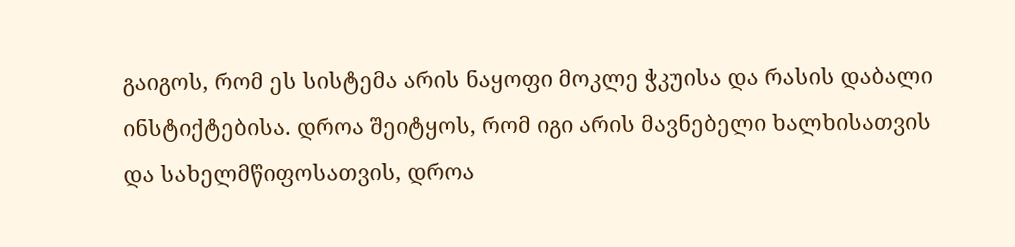გაიგოს, რომ ეს სისტემა არის ნაყოფი მოკლე ჭკუისა და რასის დაბალი ინსტიქტებისა. დროა შეიტყოს, რომ იგი არის მავნებელი ხალხისათვის და სახელმწიფოსათვის, დროა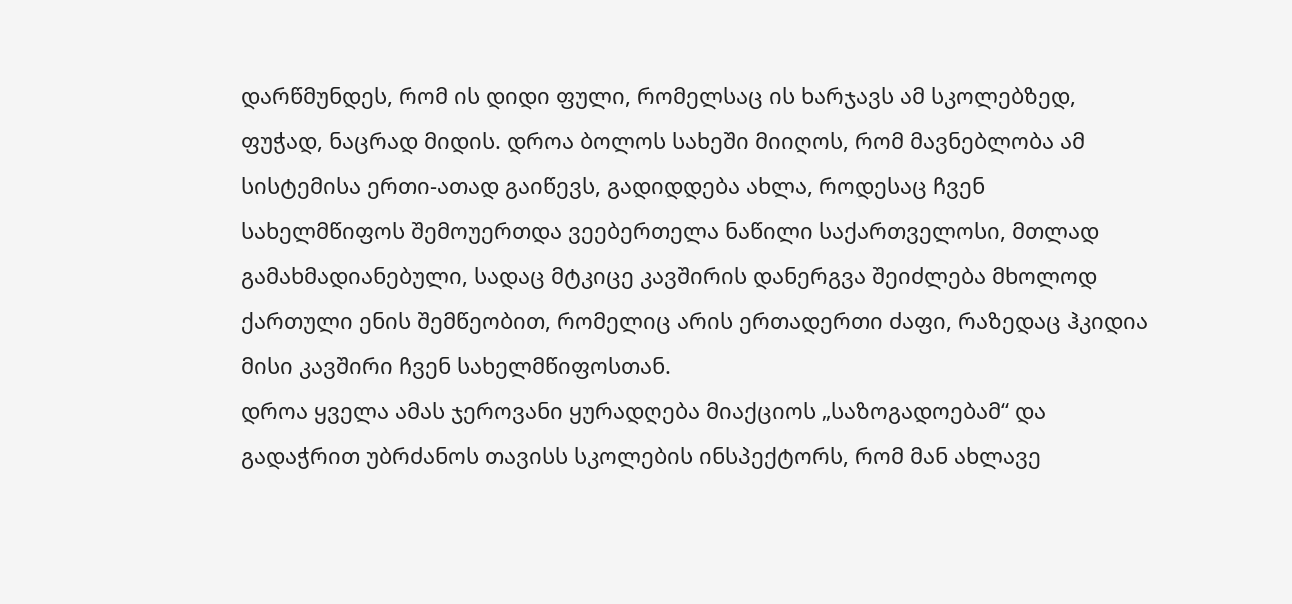დარწმუნდეს, რომ ის დიდი ფული, რომელსაც ის ხარჯავს ამ სკოლებზედ, ფუჭად, ნაცრად მიდის. დროა ბოლოს სახეში მიიღოს, რომ მავნებლობა ამ სისტემისა ერთი-ათად გაიწევს, გადიდდება ახლა, როდესაც ჩვენ სახელმწიფოს შემოუერთდა ვეებერთელა ნაწილი საქართველოსი, მთლად გამახმადიანებული, სადაც მტკიცე კავშირის დანერგვა შეიძლება მხოლოდ ქართული ენის შემწეობით, რომელიც არის ერთადერთი ძაფი, რაზედაც ჰკიდია მისი კავშირი ჩვენ სახელმწიფოსთან.
დროა ყველა ამას ჯეროვანი ყურადღება მიაქციოს „საზოგადოებამ“ და გადაჭრით უბრძანოს თავისს სკოლების ინსპექტორს, რომ მან ახლავე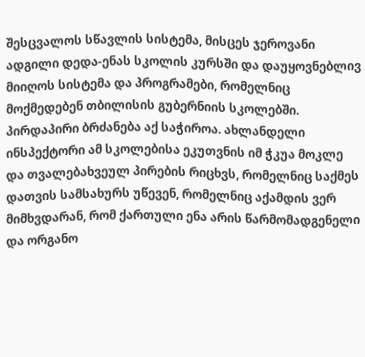შესცვალოს სწავლის სისტემა, მისცეს ჯეროვანი ადგილი დედა-ენას სკოლის კურსში და დაუყოვნებლივ მიიღოს სისტემა და პროგრამები, რომელნიც მოქმედებენ თბილისის გუბერნიის სკოლებში. პირდაპირი ბრძანება აქ საჭიროა. ახლანდელი ინსპექტორი ამ სკოლებისა ეკუთვნის იმ ჭკუა მოკლე და თვალებახვეულ პირების რიცხვს, რომელნიც საქმეს დათვის სამსახურს უწევენ, რომელნიც აქამდის ვერ მიმხვდარან, რომ ქართული ენა არის წარმომადგენელი და ორგანო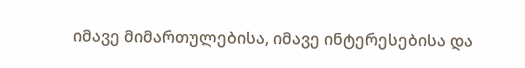იმავე მიმართულებისა, იმავე ინტერესებისა და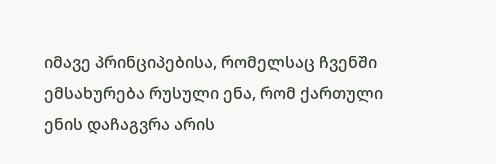იმავე პრინციპებისა, რომელსაც ჩვენში ემსახურება რუსული ენა, რომ ქართული ენის დაჩაგვრა არის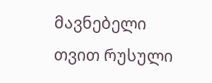მავნებელი თვით რუსული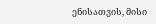ენისათვის, მისი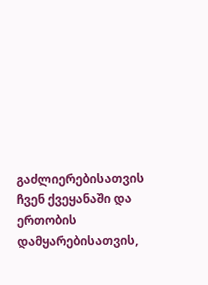გაძლიერებისათვის ჩვენ ქვეყანაში და ერთობის დამყარებისათვის,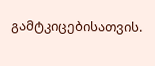გამტკიცებისათვის.